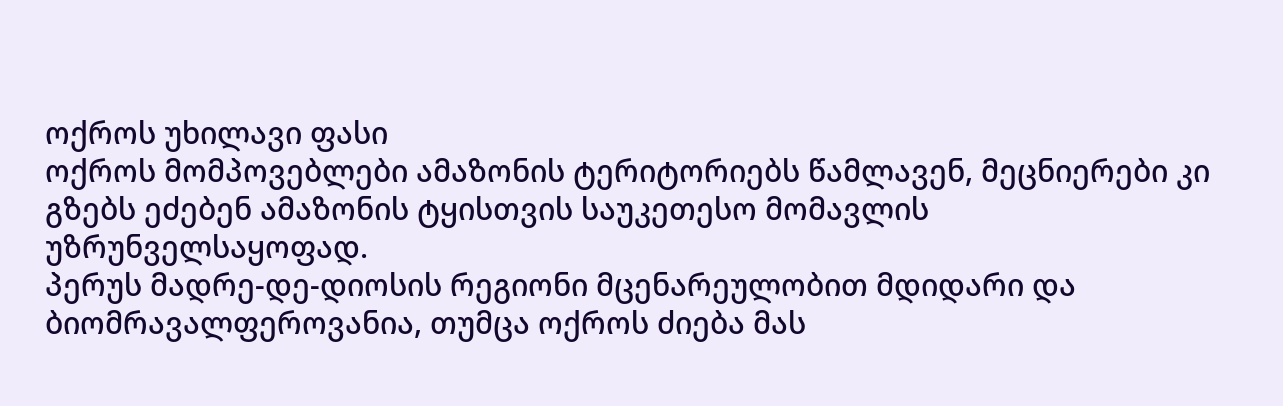ოქროს უხილავი ფასი
ოქროს მომპოვებლები ამაზონის ტერიტორიებს წამლავენ, მეცნიერები კი გზებს ეძებენ ამაზონის ტყისთვის საუკეთესო მომავლის უზრუნველსაყოფად.
პერუს მადრე-დე-დიოსის რეგიონი მცენარეულობით მდიდარი და ბიომრავალფეროვანია, თუმცა ოქროს ძიება მას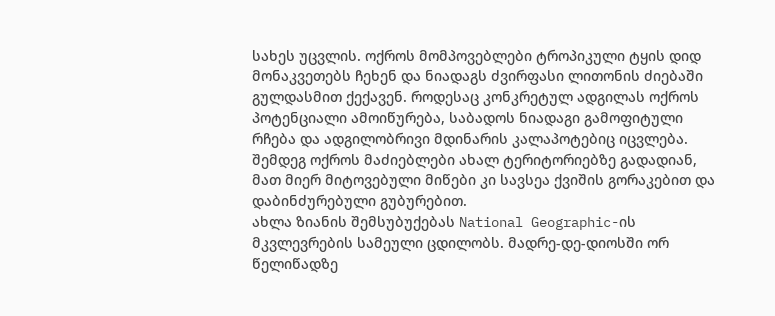სახეს უცვლის. ოქროს მომპოვებლები ტროპიკული ტყის დიდ მონაკვეთებს ჩეხენ და ნიადაგს ძვირფასი ლითონის ძიებაში გულდასმით ქექავენ. როდესაც კონკრეტულ ადგილას ოქროს პოტენციალი ამოიწურება, საბადოს ნიადაგი გამოფიტული რჩება და ადგილობრივი მდინარის კალაპოტებიც იცვლება. შემდეგ ოქროს მაძიებლები ახალ ტერიტორიებზე გადადიან, მათ მიერ მიტოვებული მიწები კი სავსეა ქვიშის გორაკებით და დაბინძურებული გუბურებით.
ახლა ზიანის შემსუბუქებას National Geographic-ის მკვლევრების სამეული ცდილობს. მადრე-დე-დიოსში ორ წელიწადზე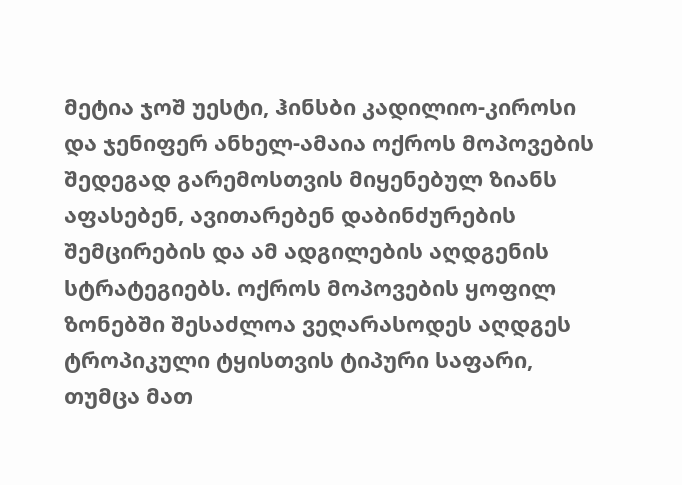მეტია ჯოშ უესტი, ჰინსბი კადილიო-კიროსი და ჯენიფერ ანხელ-ამაია ოქროს მოპოვების შედეგად გარემოსთვის მიყენებულ ზიანს აფასებენ, ავითარებენ დაბინძურების შემცირების და ამ ადგილების აღდგენის სტრატეგიებს. ოქროს მოპოვების ყოფილ ზონებში შესაძლოა ვეღარასოდეს აღდგეს ტროპიკული ტყისთვის ტიპური საფარი, თუმცა მათ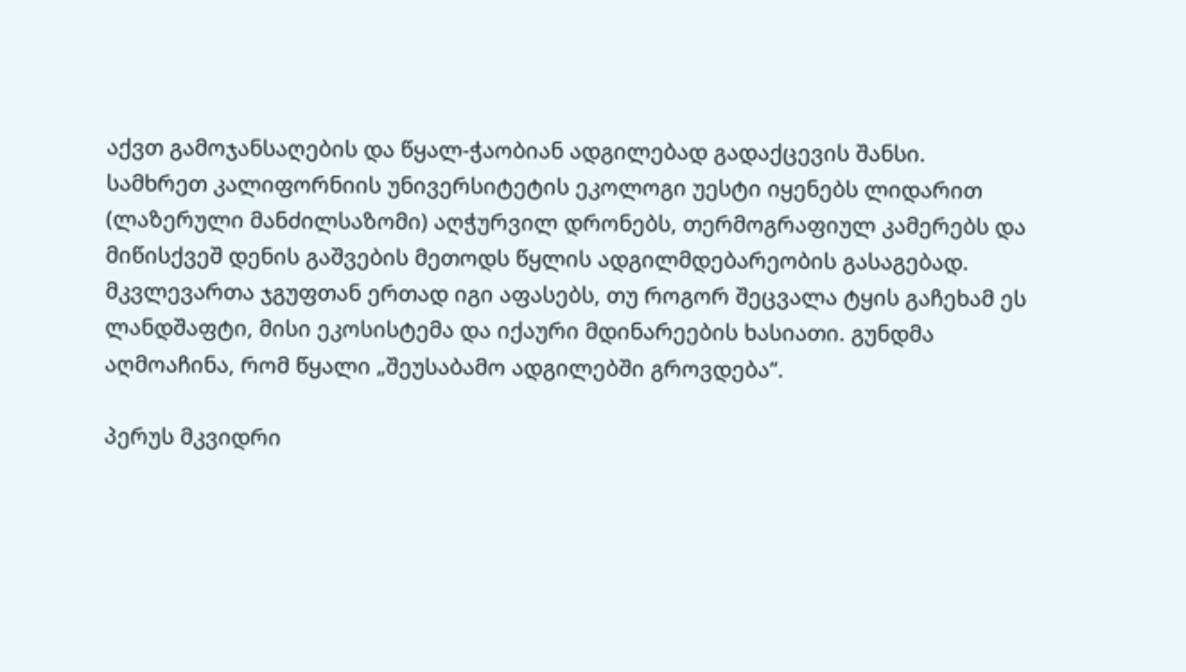აქვთ გამოჯანსაღების და წყალ-ჭაობიან ადგილებად გადაქცევის შანსი.
სამხრეთ კალიფორნიის უნივერსიტეტის ეკოლოგი უესტი იყენებს ლიდარით (ლაზერული მანძილსაზომი) აღჭურვილ დრონებს, თერმოგრაფიულ კამერებს და მიწისქვეშ დენის გაშვების მეთოდს წყლის ადგილმდებარეობის გასაგებად. მკვლევართა ჯგუფთან ერთად იგი აფასებს, თუ როგორ შეცვალა ტყის გაჩეხამ ეს ლანდშაფტი, მისი ეკოსისტემა და იქაური მდინარეების ხასიათი. გუნდმა აღმოაჩინა, რომ წყალი „შეუსაბამო ადგილებში გროვდება“.

პერუს მკვიდრი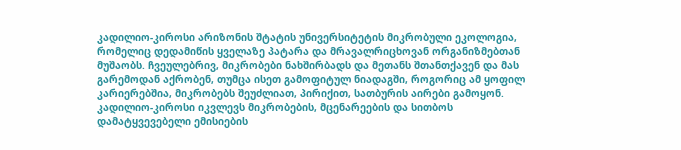კადილიო-კიროსი არიზონის შტატის უნივერსიტეტის მიკრობული ეკოლოგია, რომელიც დედამიწის ყველაზე პატარა და მრავალრიცხოვან ორგანიზმებთან მუშაობს. ჩვეულებრივ, მიკრობები ნახშირბადს და მეთანს შთანთქავენ და მას გარემოდან აქრობენ, თუმცა ისეთ გამოფიტულ ნიადაგში, როგორიც ამ ყოფილ კარიერებშია, მიკრობებს შეუძლიათ, პირიქით, სათბურის აირები გამოყონ. კადილიო-კიროსი იკვლევს მიკრობების, მცენარეების და სითბოს დამატყვევებელი ემისიების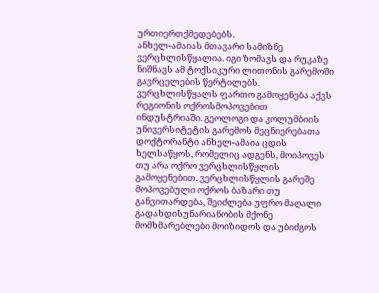ურთიერთქმედებებს.
ანხელ-ამაიას მთავარი სამიზნე ვერცხლისწყალია. იგი ზომავს და რუკაზე ნიშნავს ამ ტოქსიკური ლითონის გარემოში გავრცელების წერტილებს. ვერცხლისწყალს ფართო გამოყენება აქვს რეგიონის ოქროსმოპოვებით ინდუსტრიაში. გეოლოგი და კოლუმბიის უნივერსიტეტის გარემოს მეცნიერებათა დოქტორანტი ანხელ-ამაია ცდის ხელსაწყოს, რომელიც ადგენს, მოიპოვეს თუ არა ოქრო ვერცხლისწყლის გამოყენებით. ვერცხლისწყლის გარეშე მოპოვებული ოქროს ბაზარი თუ განვითარდება, შეიძლება უფრო მაღალი გადახდისუნარიანობის მქონე მომხმარებლები მოიზიდოს და უბიძგოს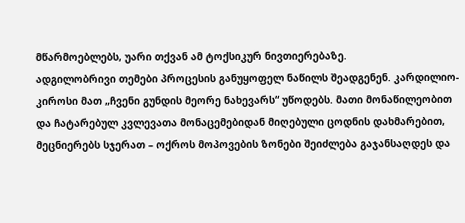მწარმოებლებს, უარი თქვან ამ ტოქსიკურ ნივთიერებაზე.
ადგილობრივი თემები პროცესის განუყოფელ ნაწილს შეადგენენ. კარდილიო-კიროსი მათ „ჩვენი გუნდის მეორე ნახევარს“ უწოდებს. მათი მონაწილეობით და ჩატარებულ კვლევათა მონაცემებიდან მიღებული ცოდნის დახმარებით, მეცნიერებს სჯერათ – ოქროს მოპოვების ზონები შეიძლება გაჯანსაღდეს და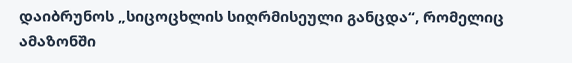დაიბრუნოს „სიცოცხლის სიღრმისეული განცდა“, რომელიც ამაზონში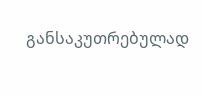განსაკუთრებულად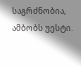საგრძნობია, ამბობს უესტი.